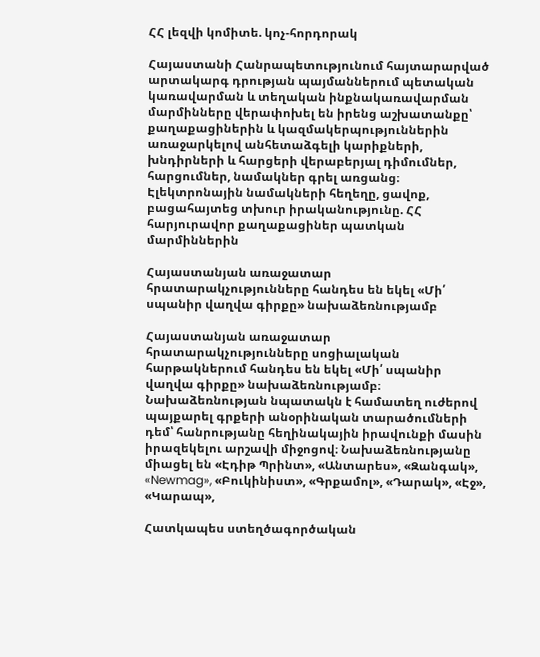ՀՀ լեզվի կոմիտե. կոչ-հորդորակ

Հայաստանի Հանրապետությունում հայտարարված արտակարգ դրության պայմաններում պետական կառավարման և տեղական ինքնակառավարման մարմինները վերափոխել են իրենց աշխատանքը՝ քաղաքացիներին և կազմակերպություններին առաջարկելով անհետաձգելի կարիքների, խնդիրների և հարցերի վերաբերյալ դիմումներ, հարցումներ, նամակներ գրել առցանց։ Էլեկտրոնային նամակների հեղեղը, ցավոք, բացահայտեց տխուր իրականությունը. ՀՀ հարյուրավոր քաղաքացիներ պատկան մարմիններին

Հայաստանյան առաջատար հրատարակչությունները հանդես են եկել «Մի՛ սպանիր վաղվա գիրքը» նախաձեռնությամբ

Հայաստանյան առաջատար հրատարակչությունները սոցիալական հարթակներում հանդես են եկել «Մի՛ սպանիր վաղվա գիրքը» նախաձեռնությամբ։  Նախաձեռնության նպատակն է համատեղ ուժերով պայքարել գրքերի անօրինական տարածումների դեմ՝ հանրությանը հեղինակային իրավունքի մասին իրազեկելու արշավի միջոցով։ Նախաձեռնությանը միացել են «Էդիթ Պրինտ», «Անտարես», «Զանգակ», «Newmag», «Բուկինիստ», «Գրքամոլ», «Դարակ», «Էջ», «Կարապ»,

Հատկապես ստեղծագործական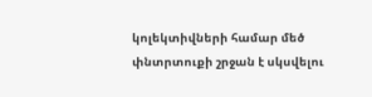կոլեկտիվների համար մեծ փնտրտուքի շրջան է սկսվելու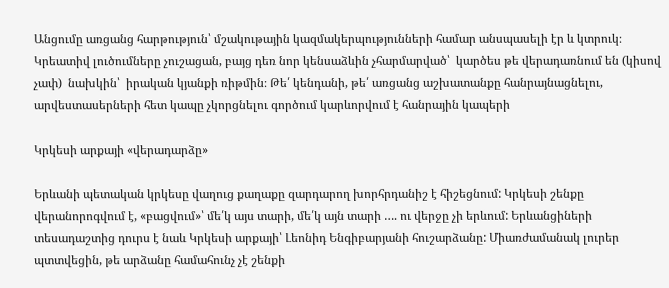Անցումը առցանց հարթություն՝ մշակութային կազմակերպությունների համար անսպասելի էր և կտրուկ։ Կրեատիվ լուծումները չուշացան, բայց դեռ նոր կենսաձևին չհարմարված՝  կարծես թե վերադառնում են (կիսով չափ)  նախկին՝  իրական կյանքի ռիթմին։ Թե՛ կենդանի, թե՛ առցանց աշխատանքը հանրայնացնելու, արվեստասերների հետ կապը չկորցնելու գործում կարևորվում է հանրային կապերի

Կրկեսի արքայի «վերադարձը»

Երևանի պետական կրկեսը վաղուց քաղաքը զարդարող խորհրդանիշ է հիշեցնում: Կրկեսի շենքը վերանորոգվում է, «բացվում»՝ մե՛կ այս տարի, մե՛կ այն տարի …. ու վերջը չի երևում: Երևանցիների տեսադաշտից դուրս է նաև Կրկեսի արքայի՝ Լեոնիդ Ենգիբարյանի հուշարձանը: Միառժամանակ լուրեր պտտվեցին, թե արձանը համահունչ չէ շենքի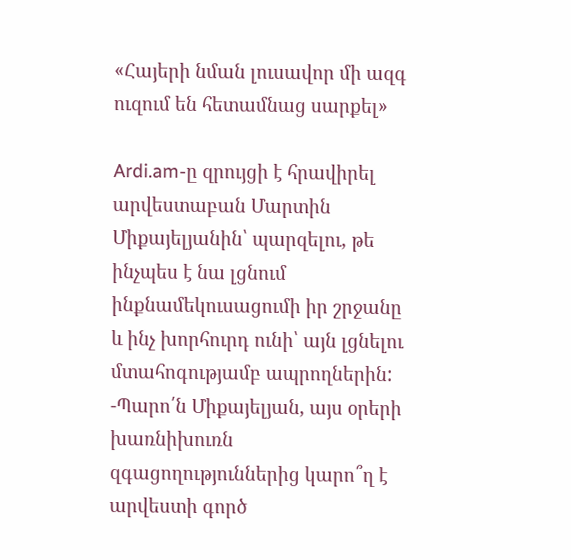«Հայերի նման լուսավոր մի ազգ ուզում են հետամնաց սարքել»

Ardi.am-ը զրույցի է հրավիրել արվեստաբան Մարտին Միքայելյանին՝ պարզելու, թե ինչպես է նա լցնում ինքնամեկուսացումի իր շրջանը և ինչ խորհուրդ ունի՝ այն լցնելու մտահոգությամբ ապրողներին: -Պարո՛ն Միքայելյան, այս օրերի խառնիխուռն զգացողություններից կարո՞ղ է արվեստի գործ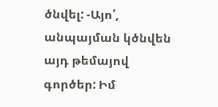ծնվել: -Այո՛, անպայման կծնվեն այդ թեմայով գործեր: Իմ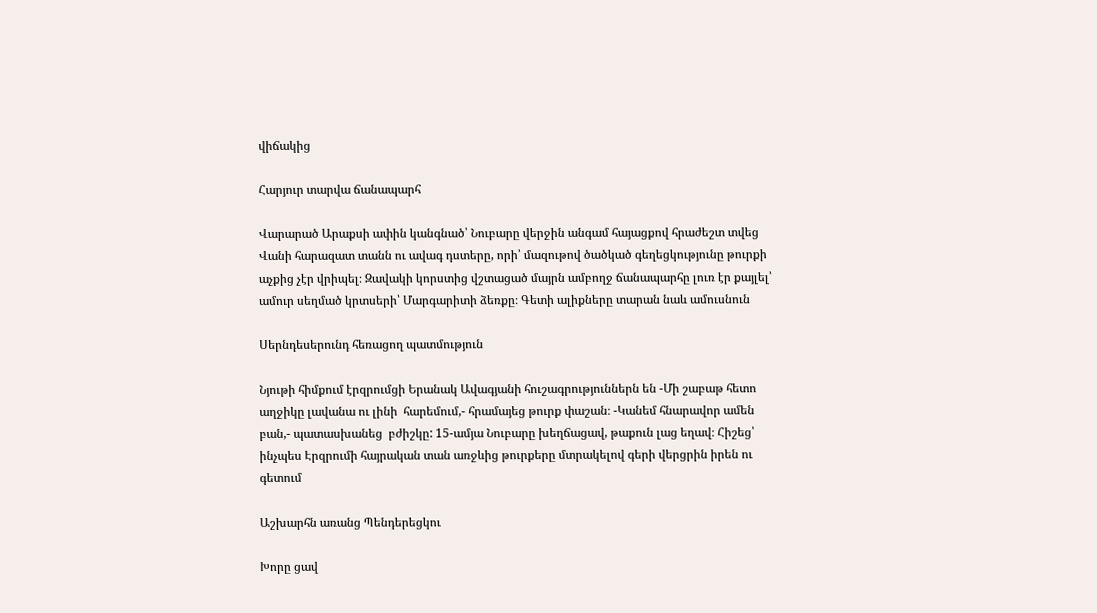վիճակից

Հարյուր տարվա ճանապարհ

Վարարած Արաքսի ափին կանգնած՝ Նուբարը վերջին անգամ հայացքով հրաժեշտ տվեց Վանի հարազատ տանն ու ավագ դստերը, որի՝ մազութով ծածկած գեղեցկությունը թուրքի աչքից չէր վրիպել։ Զավակի կորստից վշտացած մայրն ամբողջ ճանապարհը լուռ էր քայլել՝ ամուր սեղմած կրտսերի՝ Մարգարիտի ձեռքը։ Գետի ալիքները տարան նաև ամուսնուն

Սերնդեսերունդ հեռացող պատմություն

Նյութի հիմքում էրզրումցի Երանակ Ավագյանի հուշագրություններն են -Մի շաբաթ հետո աղջիկը լավանա ու լինի  հարեմում,- հրամայեց թուրք փաշան։ -Կանեմ հնարավոր ամեն  բան,- պատասխանեց  բժիշկը: 15-ամյա Նուբարը խեղճացավ, թաքուն լաց եղավ։ Հիշեց՝ ինչպես Էրզրումի հայրական տան առջևից թուրքերը մտրակելով գերի վերցրին իրեն ու գետում

Աշխարհն առանց Պենդերեցկու

Խորը ցավ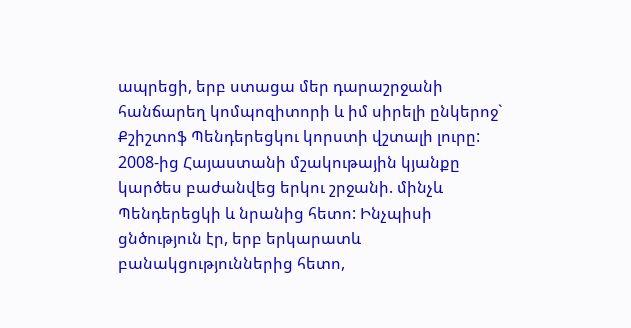ապրեցի, երբ ստացա մեր դարաշրջանի հանճարեղ կոմպոզիտորի և իմ սիրելի ընկերոջ` Քշիշտոֆ Պենդերեցկու կորստի վշտալի լուրը: 2008-ից Հայաստանի մշակութային կյանքը կարծես բաժանվեց երկու շրջանի. մինչև Պենդերեցկի և նրանից հետո: Ինչպիսի ցնծություն էր, երբ երկարատև բանակցություններից հետո,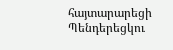հայտարարեցի Պենդերեցկու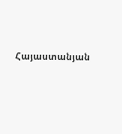Հայաստանյան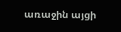առաջին այցի